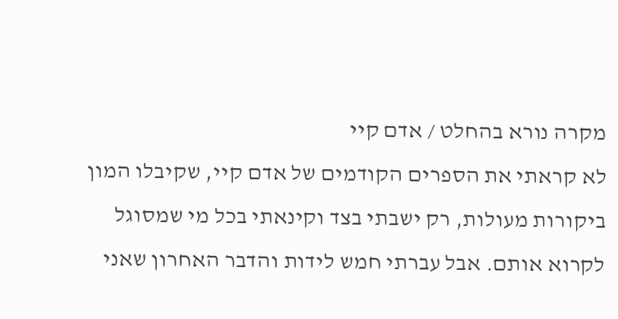מקרה נורא בהחלט / אדם קיי
לא קראתי את הספרים הקודמים של אדם קיי, שקיבלו המון ביקורות מעולות, רק ישבתי בצד וקינאתי בכל מי שמסוגל לקרוא אותם. אבל עברתי חמש לידות והדבר האחרון שאני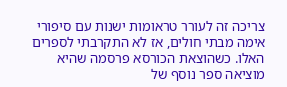צריכה זה לעורר טראומות ישנות עם סיפורי אימה מבתי חולים, אז לא התקרבתי לספרים האלו. כשהוצאת הכורסא פרסמה שהיא מוציאה ספר נוסף של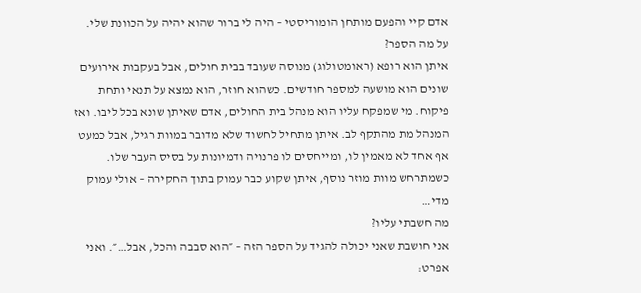אדם קיי והפעם מותחן הומוריסטי – היה לי ברור שהוא יהיה על הכוונת שלי.
על מה הספר?
איתן הוא רופא (ראומטולוג) מנוסה שעובד בבית חולים, אבל בעקבות אירועים שונים הוא מושעה למספר חודשים. כשהוא חוזר, הוא נמצא על תנאי ותחת פיקוח. מי שמפקח עליו הוא מנהל בית החולים, אדם שאיתן שונא בכל ליבו. ואז המנהל מת מהתקף לב. איתן מתחיל לחשוד שלא מדובר במוות רגיל, אבל כמעט אף אחד לא מאמין לו, ומייחסים לו פרנויה ודמיונות על בסיס העבר שלו. כשמתרחש מוות מוזר נוסף, איתן שקוע כבר עמוק בתוך החקירה – אולי עמוק מדי…
מה חשבתי עליו?
אני חושבת שאני יכולה להגיד על הספר הזה – ״הוא סבבה והכל, אבל…״. ואני אפרט: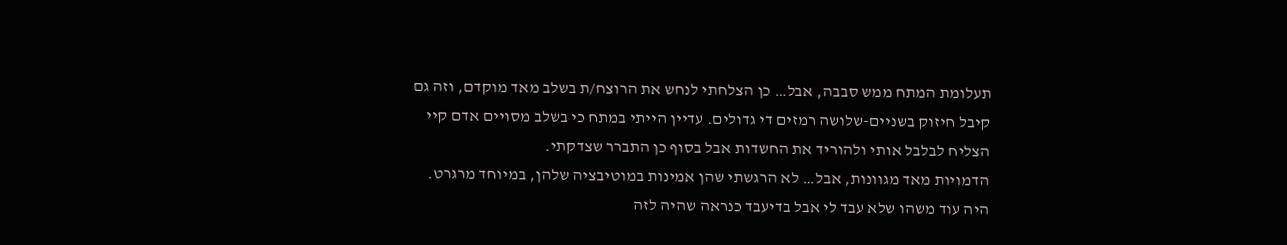תעלומת המתח ממש סבבה, אבל… כן הצלחתי לנחש את הרוצח/ת בשלב מאד מוקדם, וזה גם קיבל חיזוק בשניים-שלושה רמזים די גדולים. עדיין הייתי במתח כי בשלב מסויים אדם קיי הצליח לבלבל אותי ולהוריד את החשדות אבל בסוף כן התברר שצדקתי.
הדמויות מאד מגוונות, אבל… לא הרגשתי שהן אמינות במוטיבציה שלהן, במיוחד מרגרט. היה עוד משהו שלא עבד לי אבל בדיעבד כנראה שהיה לזה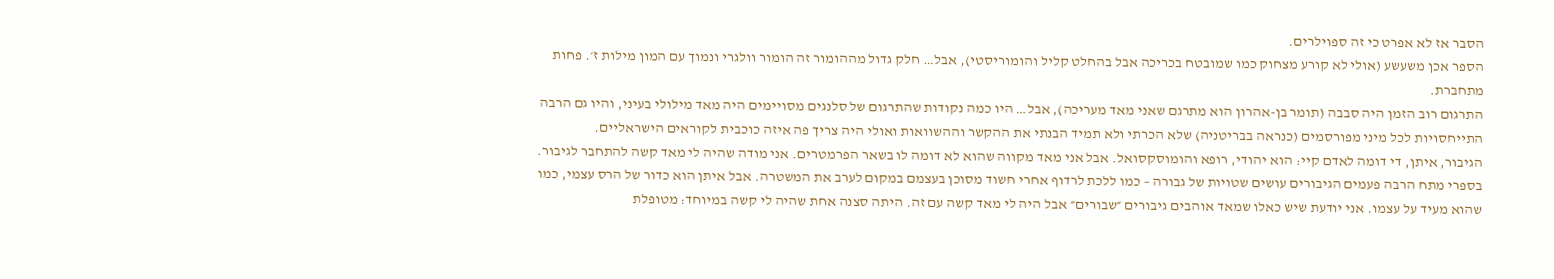הסבר אז לא אפרט כי זה ספוילרים.
הספר אכן משעשע (אולי לא קורע מצחוק כמו שמובטח בכריכה אבל בהחלט קליל והומוריסטי), אבל… חלק גדול מההומור זה הומור וולגרי ונמוך עם המון מילות ז׳. פחות מתחברת.
התרגום רוב הזמן היה סבבה (תומר בן-אהרון הוא מתרגם שאני מאד מעריכה), אבל… היו כמה נקודות שהתרגום של סלנגים מסויימים היה מאד מילולי בעיני, והיו גם הרבה התייחסויות לכל מיני מפורסמים (כנראה בבריטניה) שלא הכרתי ולא תמיד הבנתי את ההקשר וההשוואות ואולי היה צריך פה איזה כוכבית לקוראים הישראליים.
הגיבור, איתן, די דומה לאדם קיי: הוא יהודי, רופא והומוסקסואל. אבל אני מאד מקווה שהוא לא דומה לו בשאר הפרמטרים. אני מודה שהיה לי מאד קשה להתחבר לגיבור. בספרי מתח הרבה פעמים הגיבורים עושים שטויות של גבורה – כמו ללכת לרדוף אחרי חשוד מסוכן בעצמם במקום לערב את המשטרה. אבל איתן הוא כדור של הרס עצמי, כמו שהוא מעיד על עצמו. אני יודעת שיש כאלו שמאד אוהבים גיבורים ״שבורים״ אבל היה לי מאד קשה עם זה. היתה סצנה אחת שהיה לי קשה במיוחד: מטופלת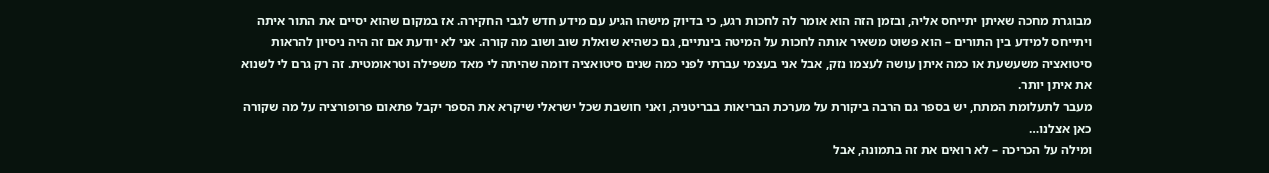מבוגרת מחכה שאיתן יתייחס אליה, ובזמן הזה הוא אומר לה לחכות רגע, כי בדיוק מישהו הגיע עם מידע חדש לגבי החקירה. אז במקום שהוא יסיים את התור איתה ויתייחס למידע בין התורים – הוא פשוט משאיר אותה לחכות על המיטה בינתיים, גם כשהיא שואלת שוב ושוב מה קורה. אני לא יודעת אם זה היה ניסיון להראות סיטואציה משעשעת או כמה איתן עושה לעצמו נזק, אבל אני בעצמי עברתי לפני כמה שנים סיטואציה דומה שהיתה לי מאד משפילה וטראומטית. זה רק גרם לי לשנוא את איתן יותר.
מעבר לתעלומת המתח, יש בספר גם הרבה ביקורת על מערכת הבריאות בבריטניה, ואני חושבת שכל ישראלי שיקרא את הספר יקבל פתאום פרופורציה על מה שקורה כאן אצלנו…
ומילה על הכריכה – לא רואים את זה בתמונה, אבל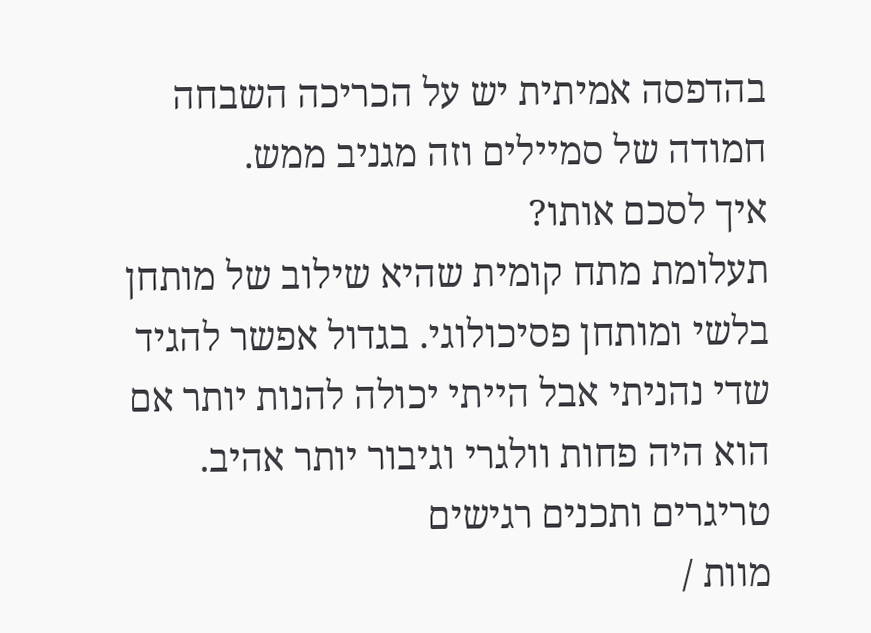בהדפסה אמיתית יש על הכריכה השבחה חמודה של סמיילים וזה מגניב ממש.
איך לסכם אותו?
תעלומת מתח קומית שהיא שילוב של מותחן בלשי ומותחן פסיכולוגי. בגדול אפשר להגיד שדי נהניתי אבל הייתי יכולה להנות יותר אם הוא היה פחות וולגרי וגיבור יותר אהיב.
טריגרים ותכנים רגישים
מוות /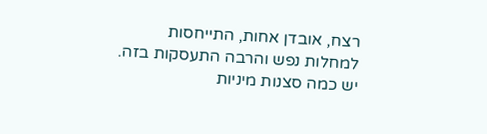רצח, אובדן אחות, התייחסות למחלות נפש והרבה התעסקות בזה.
יש כמה סצנות מיניות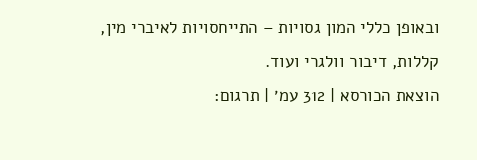ובאופן כללי המון גסויות – התייחסויות לאיברי מין, קללות, דיבור וולגרי ועוד.
הוצאת הכורסא | 312 עמ׳ | תרגום: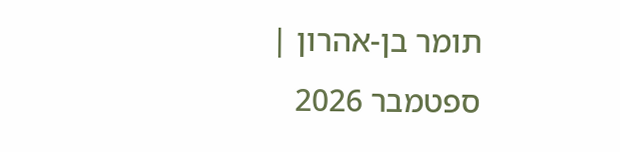תומר בן-אהרון | ספטמבר 2026